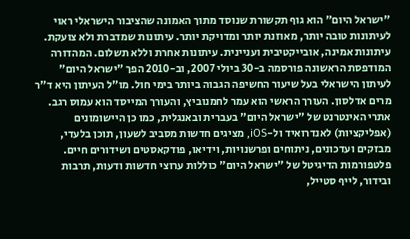"ישראל היום" הוא גוף תקשורת שנוסד מתוך האמונה שהציבור הישראלי ראוי לעיתונות טובה יותר, מאוזנת יותר ומדויקת יותר. עיתונות שמדברת ולא צועקת. עיתונות אמינה, אובייקטיבית ועניינית. עיתונות אחרת וללא תשלום. המהדורה המודפסת הראשונה פורסמה ב-30 ביולי 2007, וב-2010 הפך "ישראל היום" לעיתון הישראלי בעל שיעור החשיפה הגבוה ביותר בימי חול. מו"ל העיתון היא ד"ר מרים אדלסון. העורך הראשי הוא עמר לחמנוביץ, והעורך המייסד הוא עמוס רגב. אתרי האינטרנט של "ישראל היום" בעברית ובאנגלית, כמו כן היישומונים (אפליקציות) לאנדרואיד ול-iOS, מציגים חדשות מסביב לשעון, תוכן בלעדי, מבזקים ועדכונים, ניתוחים ופרשנויות, וידיאו, פודקאסטים ושידורים חיים. פלטפורמות הדיגיטל של "ישראל היום" כוללות ערוצי חדשות ודעות, תרבות ובידור, לייף סטייל,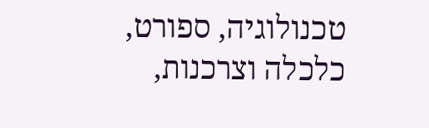טכנולוגיה, ספורט, כלכלה וצרכנות,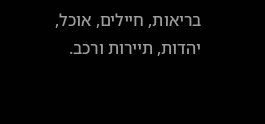בריאות, חיילים, אוכל, יהדות, תיירות ורכב.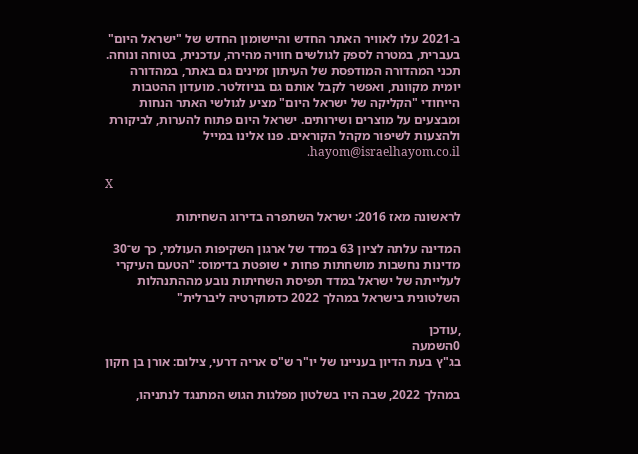ב-2021 עלו לאוויר האתר החדש והיישומון החדש של "ישראל היום" בעברית, במטרה לספק לגולשים חוויה מהירה, עדכנית, בטוחה ונוחה. תכני המהדורה המודפסת של העיתון זמינים גם באתר, במהדורה יומית מקוונת, ואפשר לקבל אותם גם בניוזלטר. מועדון ההטבות הייחודי "הקליקה של ישראל היום" מציע לגולשי האתר הנחות ומבצעים על מוצרים ושירותים. ישראל היום פתוח להערות, לביקורת ולהצעות לשיפור מקהל הקוראים. פנו אלינו במייל hayom@israelhayom.co.il.

X

לראשונה מאז 2016: ישראל השתפרה בדירוג השחיתות

המדינה עלתה לציון 63 במדד של ארגון השקיפות העולמי, כך ש־30 מדינות נחשבות מושחתות פחות • שופטת בדימוס: "הטעם העיקרי לעלייתה של ישראל במדד תפיסת השחיתות נובע מההתנהלות השלטונית בישראל במהלך 2022 כדמוקרטיה ליברלית"

,עודכן
0השמעה
בג"ץ בעת הדיון בעניינו של יו"ר ש"ס אריה דרעי, צילום: אורן בן חקון

במהלך 2022, שבה היו בשלטון מפלגות הגוש המתנגד לנתניהו,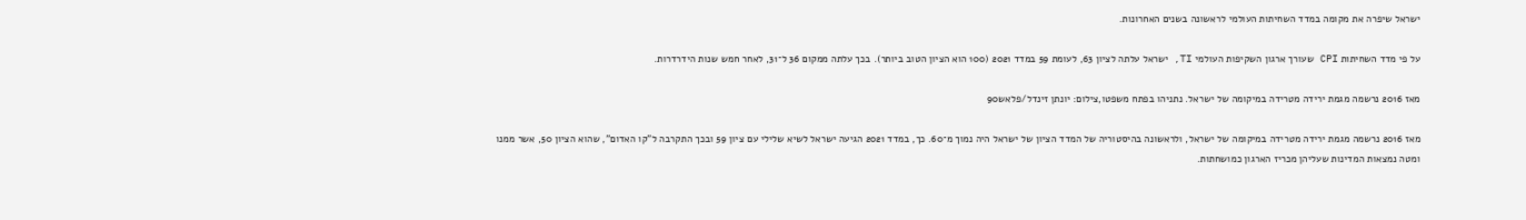ישראל שיפרה את מקומה במדד השחיתות העולמי לראשונה בשנים האחרונות.

על פי מדד השחיתות CPI שעורך ארגון השקיפות העולמי TI, ישראל עלתה לציון 63, לעומת 59 במדד 2021 (100 הוא הציון הטוב ביותר). בכך עלתה ממקום 36 ל־31, לאחר חמש שנות הידרדרות.

מאז 2016 נרשמה מגמת ירידה מטרידה במיקומה של ישראל. נתניהו בפתח משפטו,צילום: יונתן זינדל/פלאש90

מאז 2016 נרשמה מגמת ירידה מטרידה במיקומה של ישראל, ולראשונה בהיסטוריה של המדד הציון של ישראל היה נמוך מ־60. כך, במדד 2021 הגיעה ישראל לשיא שלילי עם ציון 59 ובכך התקרבה ל"קו האדום", שהוא הציון 50, אשר ממנו ומטה נמצאות המדינות שעליהן מכריז הארגון כמושחתות.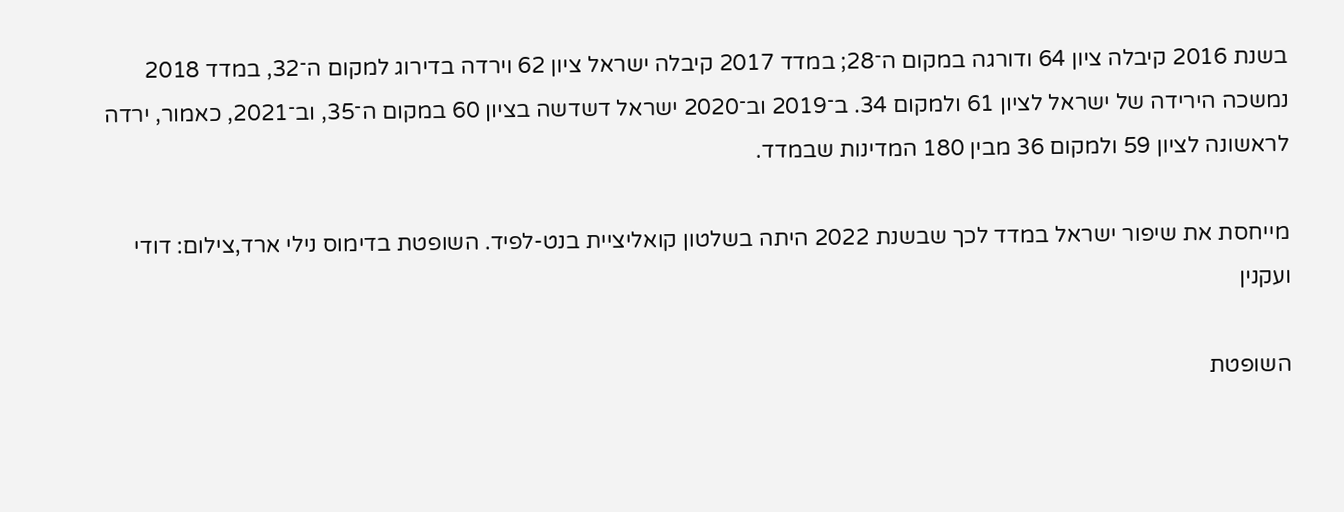בשנת 2016 קיבלה ציון 64 ודורגה במקום ה־28; במדד 2017 קיבלה ישראל ציון 62 וירדה בדירוג למקום ה־32, במדד 2018 נמשכה הירידה של ישראל לציון 61 ולמקום 34. ב־2019 וב־2020 ישראל דשדשה בציון 60 במקום ה־35, וב־2021, כאמור, ירדה לראשונה לציון 59 ולמקום 36 מבין 180 המדינות שבמדד.

מייחסת את שיפור ישראל במדד לכך שבשנת 2022 היתה בשלטון קואליציית בנט-לפיד. השופטת בדימוס נילי ארד,צילום: דודי ועקנין

השופטת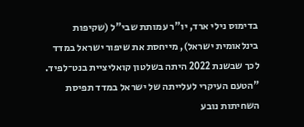בדימוס נילי ארד, יו"ר עמותת שבי"ל (שקיפות בינלאומית ישראל), מייחסת את שיפור ישראל במדד לכך שבשנת 2022 היתה בשלטון קואליציית בנט־לפיד. "הטעם העיקרי לעלייתה של ישראל במדד תפיסת השחיתות נובע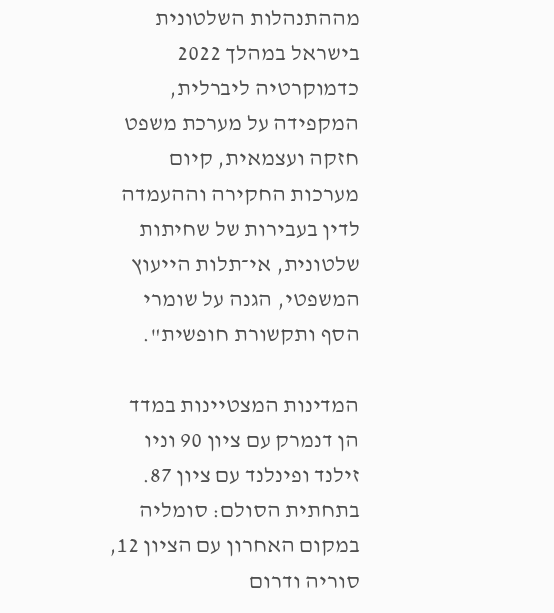מההתנהלות השלטונית בישראל במהלך 2022 כדמוקרטיה ליברלית, המקפידה על מערכת משפט חזקה ועצמאית, קיום מערכות החקירה וההעמדה לדין בעבירות של שחיתות שלטונית, אי־תלות הייעוץ המשפטי, הגנה על שומרי הסף ותקשורת חופשית".

המדינות המצטיינות במדד הן דנמרק עם ציון 90 וניו זילנד ופינלנד עם ציון 87. בתחתית הסולם: סומליה במקום האחרון עם הציון 12, סוריה ודרום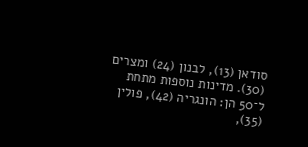סודאן (13), לבנון (24) ומצרים (30). מדינות נוספות מתחת ל־50 הן: הונגריה (42), פולין (35),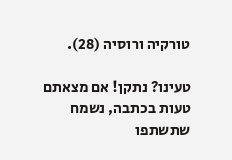טורקיה ורוסיה (28).

טעינו? נתקן! אם מצאתם טעות בכתבה, נשמח שתשתפו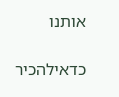אותנו

כדאילהכיר